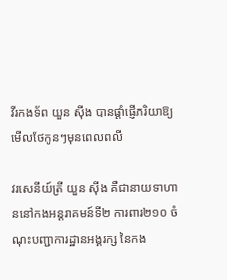វីរកងទ័ព យួន ស៊ីង បានផ្តាំផ្ញើភរិយាឱ្យមើលថែកូនៗមុនពេលពលី

វរសេនីយ៍ត្រី យួន ស៊ីង គឺជានាយទាហាននៅកងអន្តរាគមន៍ទី២ ការពារ២១០ ចំណុះបញ្ជាការដ្ឋានអង្គរក្ស នៃកង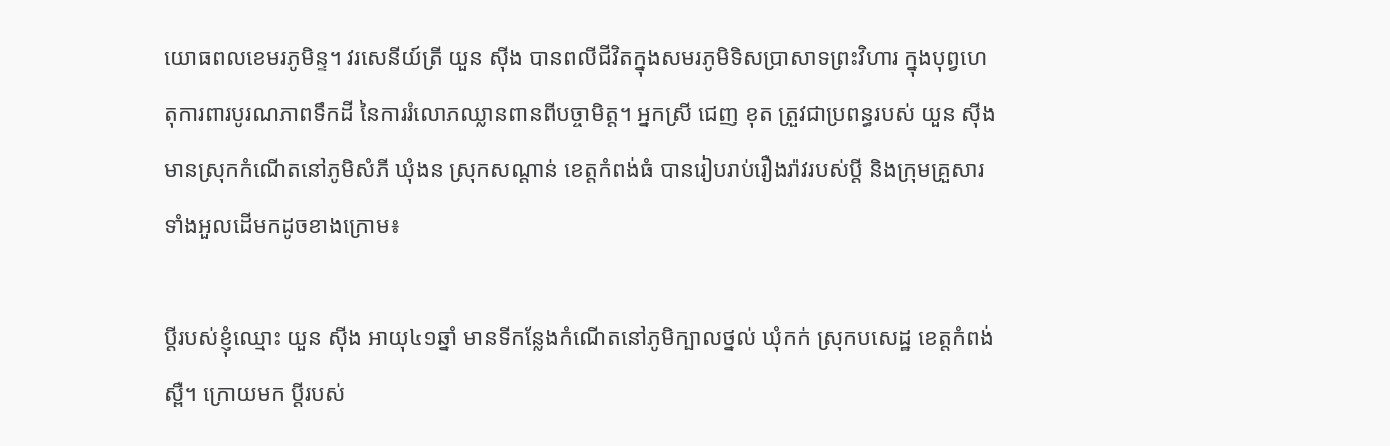យោធពលខេមរភូមិន្ទ។ វរសេនីយ៍ត្រី យួន ស៊ីង បានពលីជីវិតក្នុងសមរភូមិទិសប្រាសាទព្រះវិហារ ក្នុងបុព្វហេតុការពារបូរណភាពទឹកដី នៃការរំលោភឈ្លានពានពីបច្ចាមិត្ត។ អ្នកស្រី ជេញ ខុត ត្រួវជាប្រពន្ធរបស់ យួន ស៊ីង មានស្រុកកំណើតនៅភូមិសំភី ឃុំងន ស្រុកសណ្តាន់ ខេត្តកំពង់ធំ បានរៀបរាប់រឿងរ៉ាវរបស់ប្តី និងក្រុមគ្រួសារទាំងអួលដើមកដូចខាងក្រោម៖

ប្តីរបស់ខ្ញុំឈ្មោះ យួន ស៊ីង អាយុ៤១ឆ្នាំ មានទីកន្លែងកំណើតនៅភូមិក្បាលថ្នល់ ឃុំកក់ ស្រុកបសេដ្ឋ ខេត្តកំពង់ស្ពឺ។ ក្រោយមក ប្តីរបស់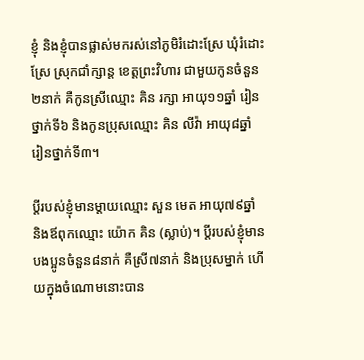ខ្ញុំ និងខ្ញុំបានផ្លាស់មករស់នៅភូមិរំដោះស្រែ ឃុំរំដោះស្រែ ស្រុកជាំក្សាន្ត ខេត្តព្រះវិហារ ជាមួយកូនចំនួន២នាក់ គឺកូនស្រីឈ្មោះ គិន រក្សា អាយុ១១ឆ្នាំ រៀនថ្នាក់ទី៦ និងកូនប្រុសឈ្មោះ គិន លីវ៉ា អាយុ៨ឆ្នាំ រៀនថ្នាក់ទី៣។

ប្តីរបស់ខ្ញុំមានម្ដាយឈ្មោះ សួន មេត អាយុ៧៩ឆ្នាំ និងឪពុកឈ្មោះ យ៉ោក គិន (ស្លាប់)។ ប្តីរបស់ខ្ញុំមានបងប្អូនចំនួន៨នាក់ គឺស្រី៧នាក់ និងប្រុសម្នាក់ ហើយក្នុងចំណោមនោះបាន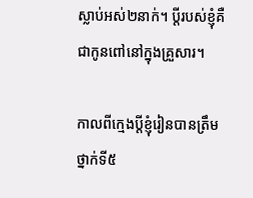ស្លាប់អស់២នាក់។ ប្តីរបស់ខ្ញុំគឺជាកូនពៅនៅក្នុងគ្រួសារ។

កាលពីក្មេងប្តីខ្ញុំរៀនបានត្រឹមថ្នាក់ទី៥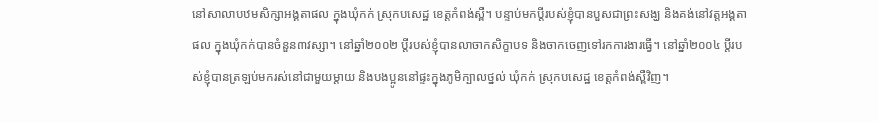នៅសាលាបឋមសិក្សាអង្គតាផល ក្នុងឃុំកក់ ស្រុកបសេដ្ឋ ខេត្តកំពង់ស្ពឺ។ បន្ទាប់មកប្តីរបស់ខ្ញុំបានបួសជាព្រះសង្ឃ និងគង់នៅវត្តអង្គតាផល ក្នុងឃុំកក់បានចំនួន៣វស្សា។ នៅឆ្នាំ២០០២ ប្តីរបស់ខ្ញុំបានលាចាកសិក្ខាបទ និងចាកចេញទៅរកការងារធ្វើ។ នៅឆ្នាំ២០០៤ ប្តីរបស់ខ្ញុំបានត្រឡប់មករស់នៅជាមួយម្ដាយ និងបងប្អូននៅផ្ទះក្នុងភូមិក្បាលថ្នល់ ឃុំកក់ ស្រុកបសេដ្ឋ ខេត្តកំពង់ស្ពឺវិញ។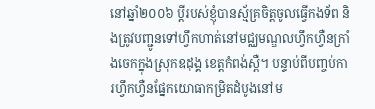នៅឆ្នាំ២០០៦ ប្តីរបស់ខ្ញុំបានស្ម័គ្រចិត្តចូលធ្វើកងទ័ព និងត្រូវបញ្ជូនទៅហ្វឹកហាត់នៅមជ្ឈមណ្ឌលហ្វឹកហ្វឺនក្រាំងចេកក្នុងស្រុកឧដុង្គ ខេត្តកំពង់ស្ពឺ។ បន្ទាប់ពីបញ្ចប់ការហ្វឹកហ្វឺនផ្នែកយោធាកម្រិតដំបូងនៅម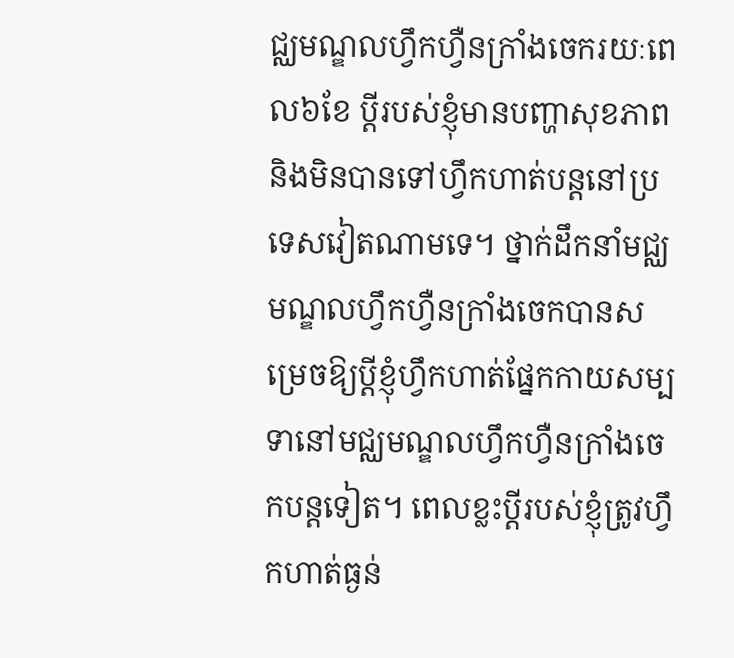ជ្ឈមណ្ឌលហ្វឹកហ្វឺនក្រាំងចេករយៈពេល៦ខែ ប្តីរបស់ខ្ញុំមានបញ្ហាសុខភាព និងមិនបានទៅហ្វឹកហាត់បន្តនៅប្រទេសវៀតណាមទេ។ ថ្នាក់ដឹកនាំមជ្ឈមណ្ឌលហ្វឹកហ្វឺនក្រាំងចេកបានសម្រេចឱ្យប្តីខ្ញុំហ្វឹកហាត់ផ្នែកកាយសម្បទានៅមជ្ឈមណ្ឌលហ្វឹកហ្វឺនក្រាំងចេកបន្តទៀត។ ពេលខ្លះប្តីរបស់ខ្ញុំត្រូវហ្វឹកហាត់ធ្ងន់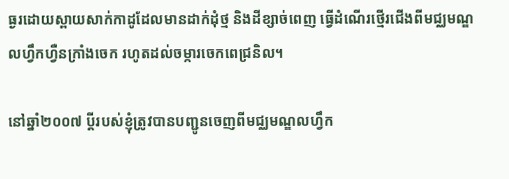ធ្ងរដោយស្ពាយសាក់កាដូដែលមានដាក់ដុំថ្ម និងដីខ្សាច់ពេញ ធ្វើដំណើរថ្មើរជើងពីមជ្ឈមណ្ឌលហ្វឹកហ្វឺនក្រាំងចេក រហូតដល់ចម្ការចេកពេជ្រនិល។

នៅឆ្នាំ២០០៧ ប្តីរបស់ខ្ញុំត្រូវបានបញ្ជូនចេញពីមជ្ឈមណ្ឌលហ្វឹក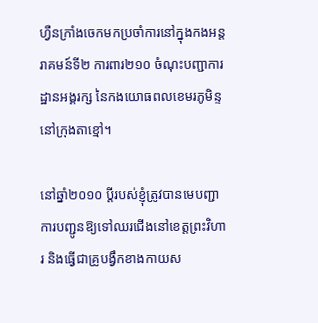ហ្វឺនក្រាំងចេកមកប្រចាំការនៅក្នុងកងអន្តរាគមន៍ទី២ ការពារ២១០ ចំណុះបញ្ជាការដ្ឋានអង្គរក្ស នៃកងយោធពលខេមរភូមិន្ទ នៅក្រុងតាខ្មៅ។

នៅឆ្នាំ២០១០ ប្ដីរបស់ខ្ញុំត្រូវបានមេបញ្ជាការបញ្ជូនឱ្យទៅឈរជើងនៅខេត្តព្រះវិហារ និងធ្វើជាគ្រូបង្វឹកខាងកាយស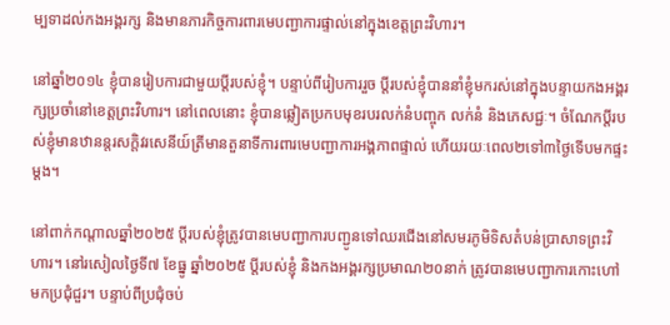ម្បទាដល់កងអង្គរក្ស និងមានភារកិច្ចការពារមេបញ្ជាការផ្ទាល់នៅក្នុងខេត្តព្រះវិហារ។

នៅឆ្នាំ២០១៤ ខ្ញុំបានរៀបការជាមួយប្តីរបស់ខ្ញុំ។ បន្ទាប់ពីរៀបការរួច ប្តីរបស់ខ្ញុំបាននាំខ្ញុំមករស់នៅក្នុងបន្ទាយកងអង្គរក្សប្រចាំនៅខេត្តព្រះវិហារ។ នៅពេលនោះ ខ្ញុំបានឆ្លៀតប្រកបមុខរបរលក់នំបញ្ចុក លក់នំ និងភេសជ្ជៈ។ ចំណែកប្តីរបស់ខ្ញុំមានឋានន្តរសក្តិវរសេនីយ៍ត្រីមានតួនាទីការពារមេបញ្ជាការអង្គភាពផ្ទាល់ ហើយរយៈពេល២ទៅ៣ថ្ងៃទើបមកផ្ទះម្ដង។

នៅពាក់កណ្តាលឆ្នាំ២០២៥ ប្តីរបស់ខ្ញុំត្រូវបានមេបញ្ជាការបញ្ជូនទៅឈរជើងនៅសមរភូមិទិសតំបន់ប្រាសាទព្រះវិហារ។ នៅរសៀលថ្ងៃទី៧ ខែធ្នូ ឆ្នាំ២០២៥ ប្តីរបស់ខ្ញុំ និងកងអង្គរក្សប្រមាណ២០នាក់ ត្រូវបានមេបញ្ជាការកោះហៅមកប្រជុំជួរ។ បន្ទាប់ពីប្រជុំចប់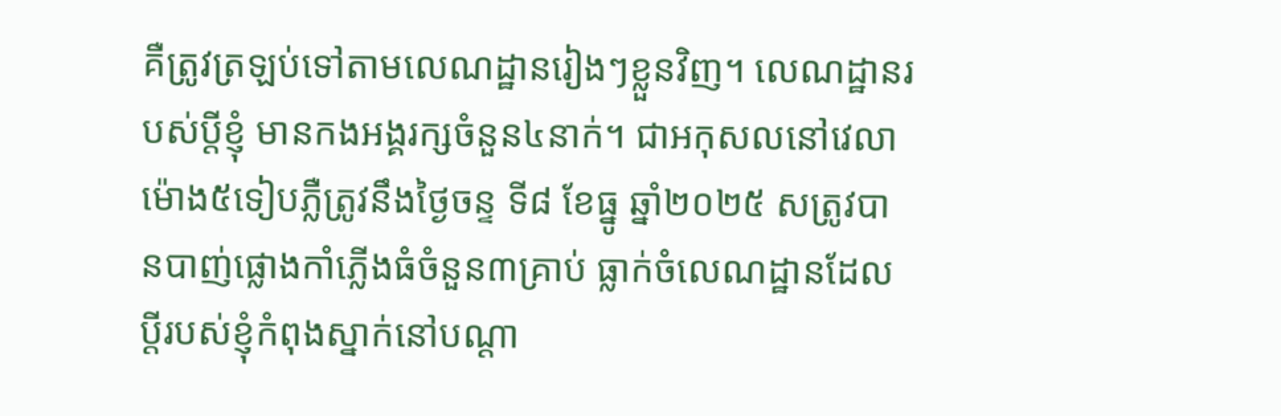គឺត្រូវត្រឡប់ទៅតាមលេណដ្ឋានរៀងៗខ្លួនវិញ។ លេណដ្ឋានរបស់ប្តីខ្ញុំ មានកងអង្គរក្សចំនួន៤នាក់។ ជាអកុសលនៅវេលាម៉ោង៥ទៀបភ្លឺត្រូវនឹងថ្ងៃចន្ទ ទី៨ ខែធ្នូ ឆ្នាំ២០២៥ សត្រូវបានបាញ់ផ្លោងកាំភ្លើងធំចំនួន៣គ្រាប់ ធ្លាក់ចំលេណដ្ឋានដែលប្តីរបស់ខ្ញុំកំពុងស្នាក់នៅបណ្ដា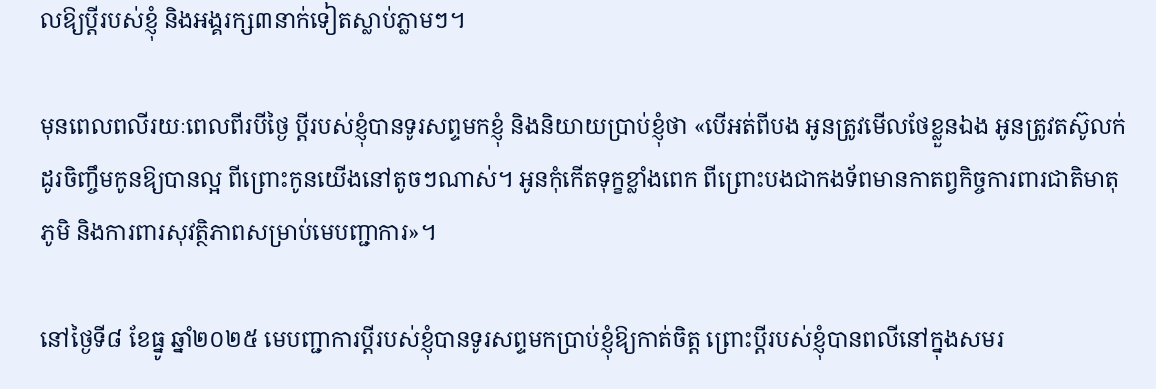លឱ្យប្តីរបស់ខ្ញុំ និងអង្គរក្ស៣នាក់ទៀតស្លាប់ភ្លាមៗ។

មុនពេលពលីរយៈពេលពីរបីថ្ងៃ ប្ដីរបស់ខ្ញុំបានទូរសព្ទមកខ្ញុំ និងនិយាយប្រាប់ខ្ញុំថា «បើអត់ពីបង អូនត្រូវមើលថែខ្លួនឯង អូនត្រូវតស៊ូលក់ដូរចិញ្ចឹមកូនឱ្យបានល្អ ពីព្រោះកូនយើងនៅតូចៗណាស់។ អូនកុំកើតទុក្ខខ្លាំងពេក ពីព្រោះបងជាកងទ័ពមានកាតព្វកិច្ចការពារជាតិមាតុភូមិ និងការពារសុវត្ថិភាពសម្រាប់មេបញ្ជាការ»។

នៅថ្ងៃទី៨ ខែធ្នូ ឆ្នាំ២០២៥ មេបញ្ជាការប្ដីរបស់ខ្ញុំបានទូរសព្ទមកប្រាប់ខ្ញុំឱ្យកាត់ចិត្ត ព្រោះប្ដីរបស់ខ្ញុំបានពលីនៅក្នុងសមរ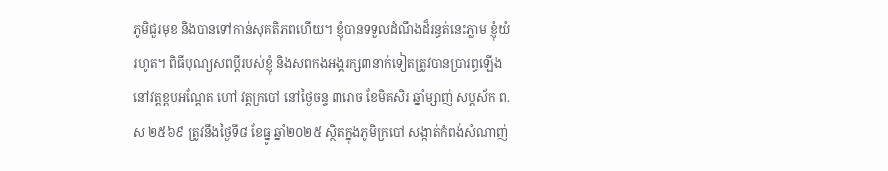ភូមិជួរមុខ និងបានទៅកាន់សុគតិភពហើយ។ ខ្ញុំបានទទួលដំណឹងដ៏រន្ធត់នេះភ្លាម ខ្ញុំយំរហូត។ ពិធីបុណ្យសពប្តីរបស់ខ្ញុំ និងសពកងអង្គរក្ស៣នាក់ទៀតត្រូវបានប្រារព្ធឡើងនៅវត្តខ្ពបអណ្ដែត ហៅ វត្តក្របៅ នៅថ្ងៃចន្ទ ៣រោច ខែមិគសិរ ឆ្នាំម្សាញ់ សប្តស័ក ព.ស ២៥៦៩ ត្រូវនឹងថ្ងៃទី៨ ខែធ្នូ ឆ្នាំ២០២៥ ស្ថិតក្នុងភូមិក្របៅ សង្កាត់កំពង់សំណាញ់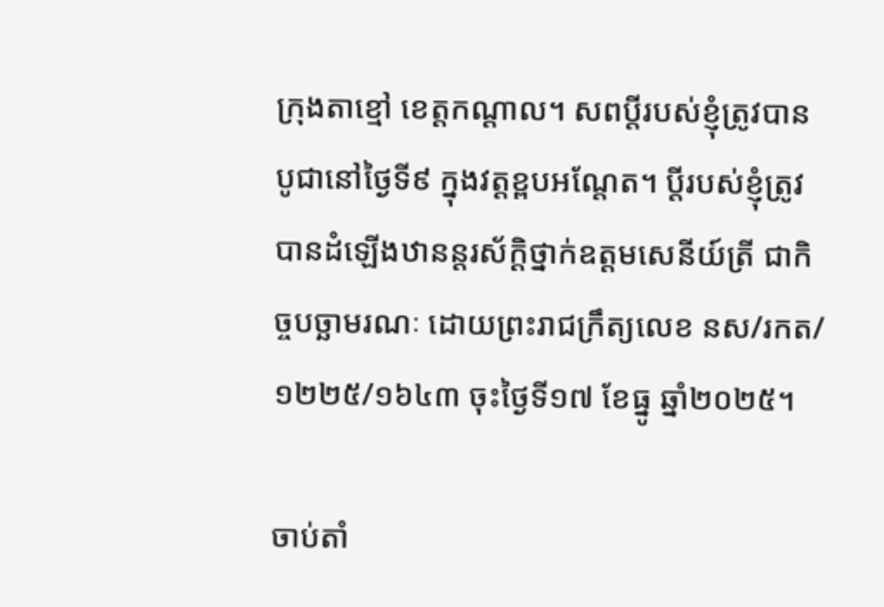ក្រុងតាខ្មៅ ខេត្តកណ្ដាល។ សពប្តីរបស់ខ្ញុំត្រូវបានបូជានៅថ្ងៃទី៩ ក្នុងវត្តខ្ពបអណ្តែត។ ប្តីរបស់ខ្ញុំត្រូវបានដំឡើងឋានន្តរស័ក្ដិថ្នាក់ឧត្តមសេនីយ៍ត្រី ជាកិច្ចបច្ឆាមរណៈ ដោយព្រះរាជក្រឹត្យលេខ នស/រកត/១២២៥/១៦៤៣ ចុះថ្ងៃទី១៧ ខែធ្នូ ឆ្នាំ២០២៥។

ចាប់តាំ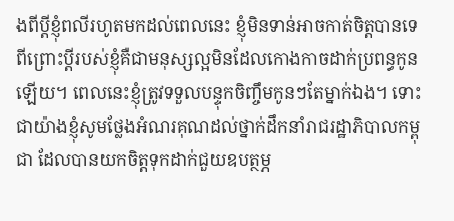ងពីប្ដីខ្ញុំពលីរហូតមកដល់ពេលនេះ ខ្ញុំមិនទាន់អាចកាត់ចិត្តបានទេ ពីព្រោះប្ដីរបស់ខ្ញុំគឺជាមនុស្សល្អមិនដែលកោងកាចដាក់ប្រពន្ធកូនឡើយ។ ពេលនេះខ្ញុំត្រូវទទួលបន្ទុកចិញ្ចឹមកូនៗតែម្នាក់ឯង។ ទោះជាយ៉ាងខ្ញុំសូមថ្លែងអំណរគុណដល់ថ្នាក់ដឹកនាំរាជរដ្ឋាភិបាលកម្ពុជា ដែលបានយកចិត្តទុកដាក់ជួយឧបត្ថម្ភ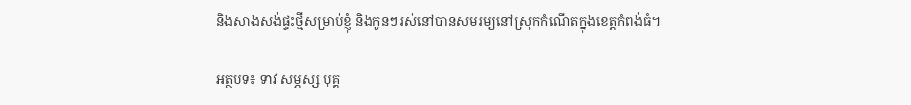និងសាងសង់ផ្ទះថ្មីសម្រាប់ខ្ញុំ និងកូនៗរស់នៅបានសមរម្យនៅស្រុកកំណើតក្នុងខេត្តកំពង់ធំ។

អត្ថបទ៖ ទាវ សម្ភស្ស បុគ្គ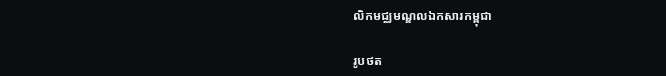លិកមជ្ឈមណ្ឌលឯកសារកម្ពុជា

រូបថត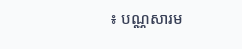៖ បណ្ណសារម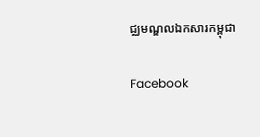ជ្ឈមណ្ឌលឯកសារកម្ពុជា

Facebook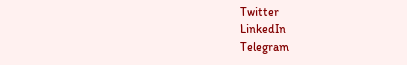Twitter
LinkedIn
Telegram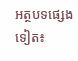អត្ថបទផ្សេងទៀត៖